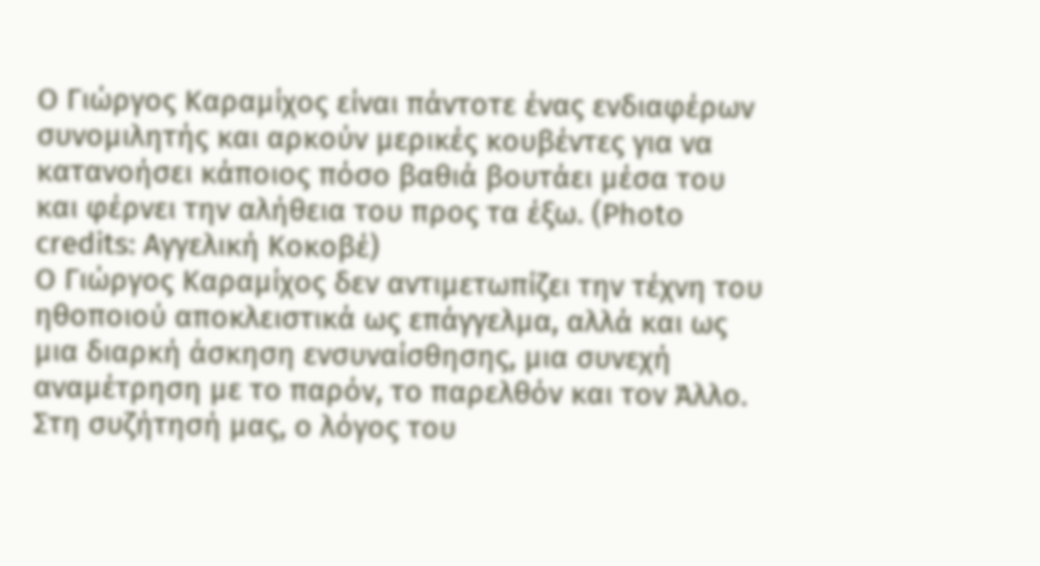Ο Γιώργος Καραμίχος είναι πάντοτε ένας ενδιαφέρων συνομιλητής και αρκούν μερικές κουβέντες για να κατανοήσει κάποιος πόσο βαθιά βουτάει μέσα του και φέρνει την αλήθεια του προς τα έξω. (Photo credits: Αγγελική Κοκοβέ)
Ο Γιώργος Καραμίχος δεν αντιμετωπίζει την τέχνη του ηθοποιού αποκλειστικά ως επάγγελμα, αλλά και ως μια διαρκή άσκηση ενσυναίσθησης, μια συνεχή αναμέτρηση με το παρόν, το παρελθόν και τον Άλλο.
Στη συζήτησή μας, ο λόγος του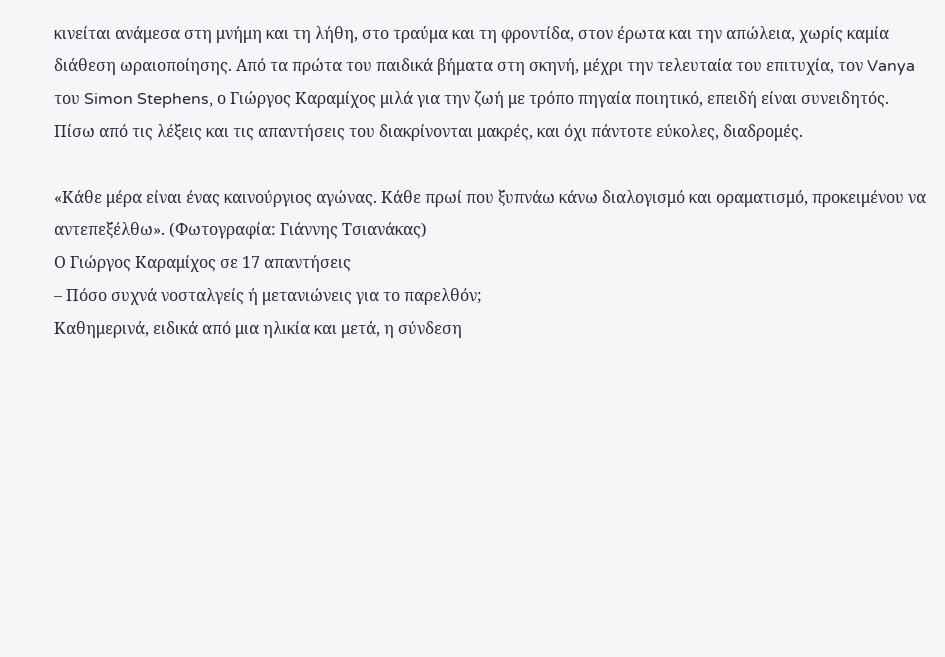κινείται ανάμεσα στη μνήμη και τη λήθη, στο τραύμα και τη φροντίδα, στον έρωτα και την απώλεια, χωρίς καμία διάθεση ωραιοποίησης. Από τα πρώτα του παιδικά βήματα στη σκηνή, μέχρι την τελευταία του επιτυχία, τον Vanya του Simon Stephens, ο Γιώργος Καραμίχος μιλά για την ζωή με τρόπο πηγαία ποιητικό, επειδή είναι συνειδητός. Πίσω από τις λέξεις και τις απαντήσεις του διακρίνονται μακρές, και όχι πάντοτε εύκολες, διαδρομές.

«Κάθε μέρα είναι ένας καινούργιος αγώνας. Κάθε πρωί που ξυπνάω κάνω διαλογισμό και οραματισμό, προκειμένου να αντεπεξέλθω». (Φωτογραφία: Γιάννης Τσιανάκας)
Ο Γιώργος Καραμίχος σε 17 απαντήσεις
– Πόσο συχνά νοσταλγείς ή μετανιώνεις για το παρελθόν;
Καθημερινά, ειδικά από μια ηλικία και μετά, η σύνδεση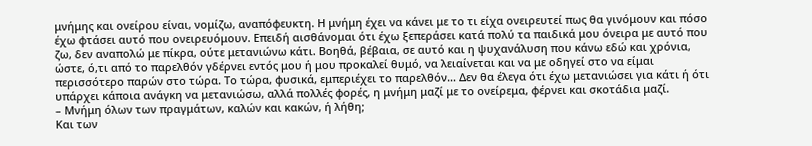μνήμης και ονείρου είναι, νομίζω, αναπόφευκτη. Η μνήμη έχει να κάνει με το τι είχα ονειρευτεί πως θα γινόμουν και πόσο έχω φτάσει αυτό που ονειρευόμουν. Επειδή αισθάνομαι ότι έχω ξεπεράσει κατά πολύ τα παιδικά μου όνειρα με αυτό που ζω, δεν αναπολώ με πίκρα, ούτε μετανιώνω κάτι. Βοηθά, βέβαια, σε αυτό και η ψυχανάλυση που κάνω εδώ και χρόνια, ώστε, ό,τι από το παρελθόν γδέρνει εντός μου ή μου προκαλεί θυμό, να λειαίνεται και να με οδηγεί στο να είμαι περισσότερο παρών στο τώρα. Το τώρα, φυσικά, εμπεριέχει το παρελθόν… Δεν θα έλεγα ότι έχω μετανιώσει για κάτι ή ότι υπάρχει κάποια ανάγκη να μετανιώσω, αλλά πολλές φορές, η μνήμη μαζί με το ονείρεμα, φέρνει και σκοτάδια μαζί.
– Μνήμη όλων των πραγμάτων, καλών και κακών, ή λήθη;
Και των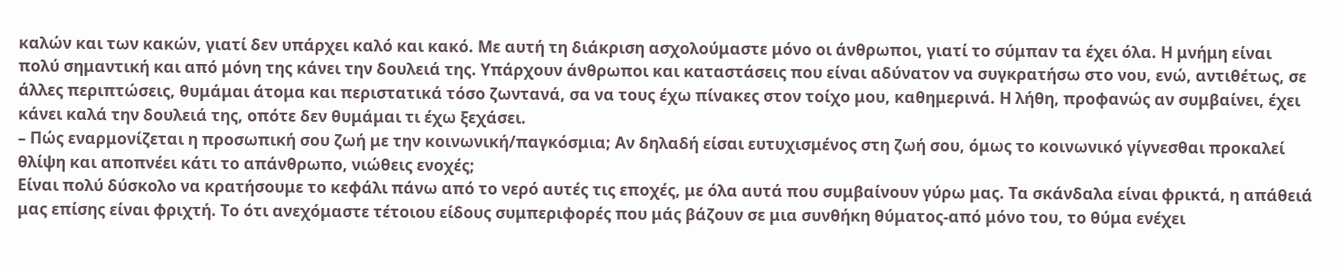καλών και των κακών, γιατί δεν υπάρχει καλό και κακό. Με αυτή τη διάκριση ασχολούμαστε μόνο οι άνθρωποι, γιατί το σύμπαν τα έχει όλα. Η μνήμη είναι πολύ σημαντική και από μόνη της κάνει την δουλειά της. Υπάρχουν άνθρωποι και καταστάσεις που είναι αδύνατον να συγκρατήσω στο νου, ενώ, αντιθέτως, σε άλλες περιπτώσεις, θυμάμαι άτομα και περιστατικά τόσο ζωντανά, σα να τους έχω πίνακες στον τοίχο μου, καθημερινά. Η λήθη, προφανώς αν συμβαίνει, έχει κάνει καλά την δουλειά της, οπότε δεν θυμάμαι τι έχω ξεχάσει.
– Πώς εναρμονίζεται η προσωπική σου ζωή με την κοινωνική/παγκόσμια; Αν δηλαδή είσαι ευτυχισμένος στη ζωή σου, όμως το κοινωνικό γίγνεσθαι προκαλεί θλίψη και αποπνέει κάτι το απάνθρωπο, νιώθεις ενοχές;
Είναι πολύ δύσκολο να κρατήσουμε το κεφάλι πάνω από το νερό αυτές τις εποχές, με όλα αυτά που συμβαίνουν γύρω μας. Τα σκάνδαλα είναι φρικτά, η απάθειά μας επίσης είναι φριχτή. Το ότι ανεχόμαστε τέτοιου είδους συμπεριφορές που μάς βάζουν σε μια συνθήκη θύματος-από μόνο του, το θύμα ενέχει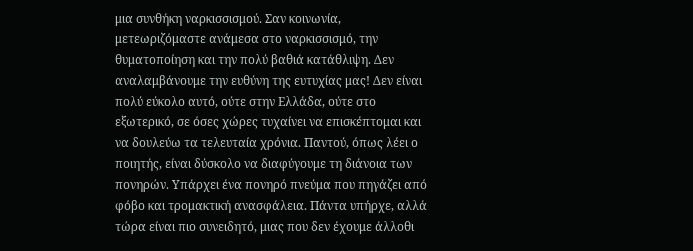μια συνθήκη ναρκισσισμού. Σαν κοινωνία, μετεωριζόμαστε ανάμεσα στο ναρκισσισμό, την θυματοποίηση και την πολύ βαθιά κατάθλιψη. Δεν αναλαμβάνουμε την ευθύνη της ευτυχίας μας! Δεν είναι πολύ εύκολο αυτό, ούτε στην Ελλάδα, ούτε στο εξωτερικό, σε όσες χώρες τυχαίνει να επισκέπτομαι και να δουλεύω τα τελευταία χρόνια. Παντού, όπως λέει ο ποιητής, είναι δύσκολο να διαφύγουμε τη διάνοια των πονηρών. Υπάρχει ένα πονηρό πνεύμα που πηγάζει από φόβο και τρομακτική ανασφάλεια. Πάντα υπήρχε, αλλά τώρα είναι πιο συνειδητό, μιας που δεν έχουμε άλλοθι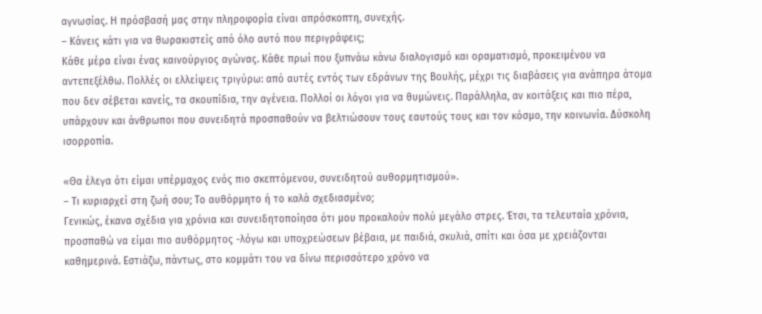αγνωσίας. Η πρόσβασή μας στην πληροφορία είναι απρόσκοπτη, συνεχής.
– Κάνεις κάτι για να θωρακιστείς από όλο αυτό που περιγράφεις;
Κάθε μέρα είναι ένας καινούργιος αγώνας. Κάθε πρωί που ξυπνάω κάνω διαλογισμό και οραματισμό, προκειμένου να αντεπεξέλθω. Πολλές οι ελλείψεις τριγύρω: από αυτές εντός των εδράνων της Βουλής, μέχρι τις διαβάσεις για ανάπηρα άτομα που δεν σέβεται κανείς, τα σκουπίδια, την αγένεια. Πολλοί οι λόγοι για να θυμώνεις. Παράλληλα, αν κοιτάξεις και πιο πέρα, υπάρχουν και άνθρωποι που συνειδητά προσπαθούν να βελτιώσουν τους εαυτούς τους και τον κόσμο, την κοινωνία. Δύσκολη ισορροπία.

«Θα έλεγα ότι είμαι υπέρμαχος ενός πιο σκεπτόμενου, συνειδητού αυθορμητισμού».
– Τι κυριαρχεί στη ζωή σου; Το αυθόρμητο ή το καλά σχεδιασμένο;
Γενικώς, έκανα σχέδια για χρόνια και συνειδητοποίησα ότι μου προκαλούν πολύ μεγάλο στρες. Έτσι, τα τελευταία χρόνια, προσπαθώ να είμαι πιο αυθόρμητος -λόγω και υποχρεώσεων βέβαια, με παιδιά, σκυλιά, σπίτι και όσα με χρειάζονται καθημερινά. Εστιάζω, πάντως, στο κομμάτι του να δίνω περισσότερο χρόνο να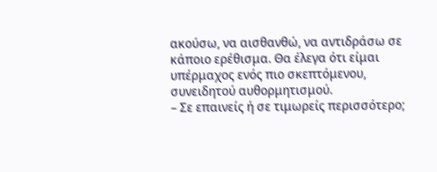ακούσω, να αισθανθώ, να αντιδράσω σε κάποιο ερέθισμα. Θα έλεγα ότι είμαι υπέρμαχος ενός πιο σκεπτόμενου, συνειδητού αυθορμητισμού.
– Σε επαινείς ή σε τιμωρείς περισσότερο;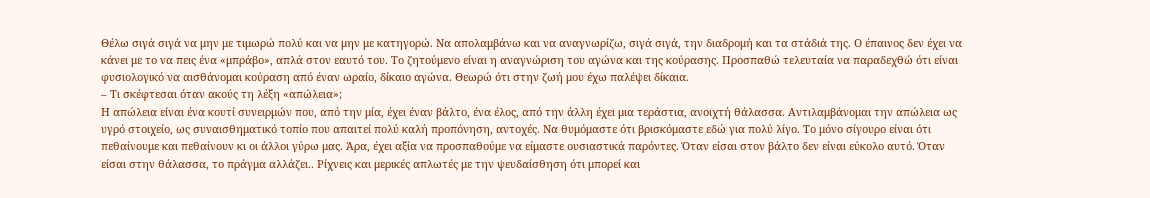Θέλω σιγά σιγά να μην με τιμωρώ πολύ και να μην με κατηγορώ. Να απολαμβάνω και να αναγνωρίζω, σιγά σιγά, την διαδρομή και τα στάδιά της. Ο έπαινος δεν έχει να κάνει με το να πεις ένα «μπράβο», απλά στον εαυτό του. Το ζητούμενο είναι η αναγνώριση του αγώνα και της κούρασης. Προσπαθώ τελευταία να παραδεχθώ ότι είναι φυσιολογικό να αισθάνομαι κούραση από έναν ωραίο, δίκαιο αγώνα. Θεωρώ ότι στην ζωή μου έχω παλέψει δίκαια.
– Τι σκέφτεσαι όταν ακούς τη λέξη «απώλεια»;
Η απώλεια είναι ένα κουτί συνειρμών που, από την μία, έχει έναν βάλτο, ένα έλος, από την άλλη έχει μια τεράστια, ανοιχτή θάλασσα. Αντιλαμβάνομαι την απώλεια ως υγρό στοιχείο, ως συναισθηματικό τοπίο που απαιτεί πολύ καλή προπόνηση, αντοχές. Να θυμόμαστε ότι βρισκόμαστε εδώ για πολύ λίγο. Το μόνο σίγουρο είναι ότι πεθαίνουμε και πεθαίνουν κι οι άλλοι γύρω μας. Άρα, έχει αξία να προσπαθούμε να είμαστε ουσιαστικά παρόντες. Όταν είσαι στον βάλτο δεν είναι εύκολο αυτό. Όταν είσαι στην θάλασσα, το πράγμα αλλάζει.. Ρίχνεις και μερικές απλωτές με την ψευδαίσθηση ότι μπορεί και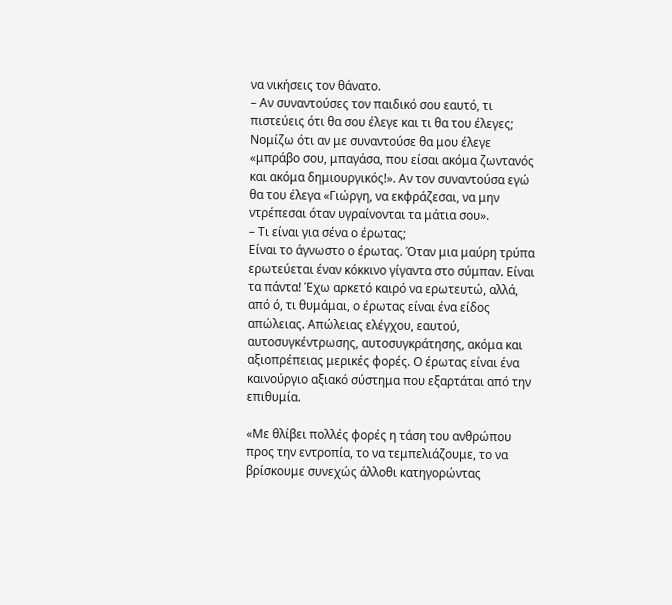να νικήσεις τον θάνατο.
– Αν συναντούσες τον παιδικό σου εαυτό, τι πιστεύεις ότι θα σου έλεγε και τι θα του έλεγες;
Νομίζω ότι αν με συναντούσε θα μου έλεγε «μπράβο σου, μπαγάσα, που είσαι ακόμα ζωντανός και ακόμα δημιουργικός!». Αν τον συναντούσα εγώ θα του έλεγα «Γιώργη, να εκφράζεσαι, να μην ντρέπεσαι όταν υγραίνονται τα μάτια σου».
– Τι είναι για σένα ο έρωτας;
Είναι το άγνωστο ο έρωτας. Όταν μια μαύρη τρύπα ερωτεύεται έναν κόκκινο γίγαντα στο σύμπαν. Είναι τα πάντα! Έχω αρκετό καιρό να ερωτευτώ, αλλά, από ό, τι θυμάμαι, ο έρωτας είναι ένα είδος απώλειας. Απώλειας ελέγχου, εαυτού, αυτοσυγκέντρωσης, αυτοσυγκράτησης, ακόμα και αξιοπρέπειας μερικές φορές. Ο έρωτας είναι ένα καινούργιο αξιακό σύστημα που εξαρτάται από την επιθυμία.

«Με θλίβει πολλές φορές η τάση του ανθρώπου προς την εντροπία, το να τεμπελιάζουμε, το να βρίσκουμε συνεχώς άλλοθι κατηγορώντας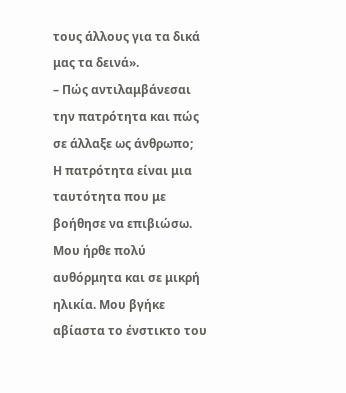τους άλλους για τα δικά μας τα δεινά».
– Πώς αντιλαμβάνεσαι την πατρότητα και πώς σε άλλαξε ως άνθρωπο;
Η πατρότητα είναι μια ταυτότητα που με βοήθησε να επιβιώσω. Μου ήρθε πολύ αυθόρμητα και σε μικρή ηλικία. Μου βγήκε αβίαστα το ένστικτο του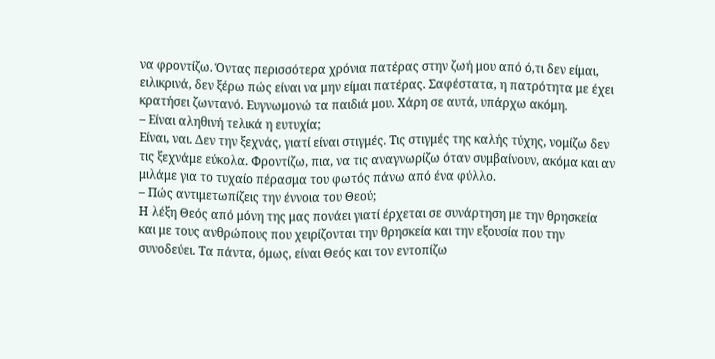να φροντίζω. Όντας περισσότερα χρόνια πατέρας στην ζωή μου από ό,τι δεν είμαι, ειλικρινά, δεν ξέρω πώς είναι να μην είμαι πατέρας. Σαφέστατα, η πατρότητα με έχει κρατήσει ζωντανό. Ευγνωμονώ τα παιδιά μου. Χάρη σε αυτά, υπάρχω ακόμη.
– Είναι αληθινή τελικά η ευτυχία;
Είναι, ναι. Δεν την ξεχνάς, γιατί είναι στιγμές. Τις στιγμές της καλής τύχης, νομίζω δεν τις ξεχνάμε εύκολα. Φροντίζω, πια, να τις αναγνωρίζω όταν συμβαίνουν, ακόμα και αν μιλάμε για το τυχαίο πέρασμα του φωτός πάνω από ένα φύλλο.
– Πώς αντιμετωπίζεις την έννοια του Θεού;
Η λέξη Θεός από μόνη της μας πονάει γιατί έρχεται σε συνάρτηση με την θρησκεία και με τους ανθρώπους που χειρίζονται την θρησκεία και την εξουσία που την συνοδεύει. Τα πάντα, όμως, είναι Θεός και τον εντοπίζω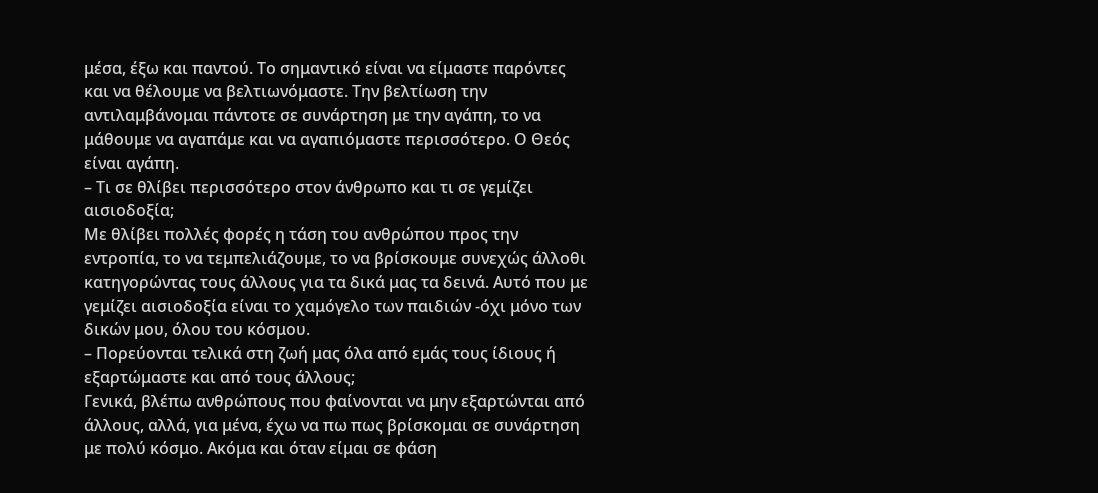μέσα, έξω και παντού. Το σημαντικό είναι να είμαστε παρόντες και να θέλουμε να βελτιωνόμαστε. Την βελτίωση την αντιλαμβάνομαι πάντοτε σε συνάρτηση με την αγάπη, το να μάθουμε να αγαπάμε και να αγαπιόμαστε περισσότερο. Ο Θεός είναι αγάπη.
– Τι σε θλίβει περισσότερο στον άνθρωπο και τι σε γεμίζει αισιοδοξία;
Με θλίβει πολλές φορές η τάση του ανθρώπου προς την εντροπία, το να τεμπελιάζουμε, το να βρίσκουμε συνεχώς άλλοθι κατηγορώντας τους άλλους για τα δικά μας τα δεινά. Αυτό που με γεμίζει αισιοδοξία είναι το χαμόγελο των παιδιών -όχι μόνο των δικών μου, όλου του κόσμου.
– Πορεύονται τελικά στη ζωή μας όλα από εμάς τους ίδιους ή εξαρτώμαστε και από τους άλλους;
Γενικά, βλέπω ανθρώπους που φαίνονται να μην εξαρτώνται από άλλους, αλλά, για μένα, έχω να πω πως βρίσκομαι σε συνάρτηση με πολύ κόσμο. Ακόμα και όταν είμαι σε φάση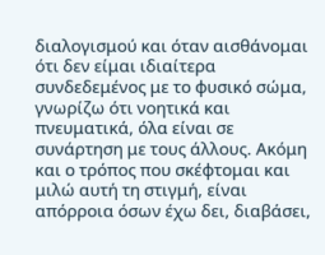διαλογισμού και όταν αισθάνομαι ότι δεν είμαι ιδιαίτερα συνδεδεμένος με το φυσικό σώμα, γνωρίζω ότι νοητικά και πνευματικά, όλα είναι σε συνάρτηση με τους άλλους. Ακόμη και ο τρόπος που σκέφτομαι και μιλώ αυτή τη στιγμή, είναι απόρροια όσων έχω δει, διαβάσει,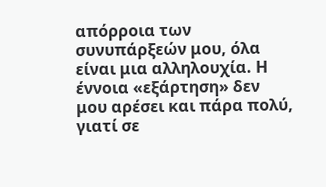απόρροια των συνυπάρξεών μου, όλα είναι μια αλληλουχία. Η έννοια «εξάρτηση» δεν μου αρέσει και πάρα πολύ, γιατί σε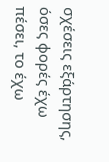σχέσεις εξάρτησης, όσες φορές έχω πέσει, το έχω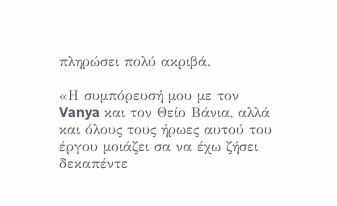πληρώσει πολύ ακριβά.

«Η συμπόρευσή μου με τον Vanya και τον Θείο Βάνια, αλλά και όλους τους ήρωες αυτού του έργου μοιάζει σα να έχω ζήσει δεκαπέντε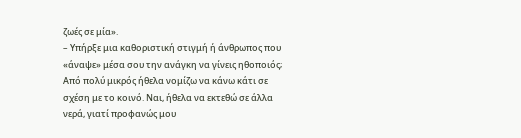ζωές σε μία».
– Υπήρξε μια καθοριστική στιγμή ή άνθρωπος που «άναψε» μέσα σου την ανάγκη να γίνεις ηθοποιός;
Από πολύ μικρός ήθελα νομίζω να κάνω κάτι σε σχέση με το κοινό. Ναι, ήθελα να εκτεθώ σε άλλα νερά, γιατί προφανώς μου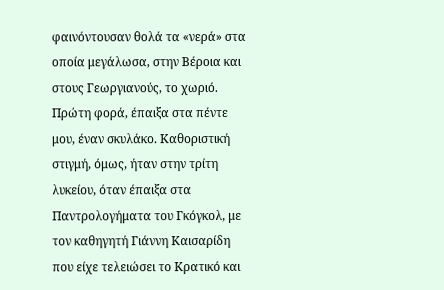φαινόντουσαν θολά τα «νερά» στα οποία μεγάλωσα, στην Βέροια και στους Γεωργιανούς, το χωριό. Πρώτη φορά, έπαιξα στα πέντε μου, έναν σκυλάκο. Καθοριστική στιγμή, όμως, ήταν στην τρίτη λυκείου, όταν έπαιξα στα Παντρολογήματα του Γκόγκολ, με τον καθηγητή Γιάννη Καισαρίδη που είχε τελειώσει το Κρατικό και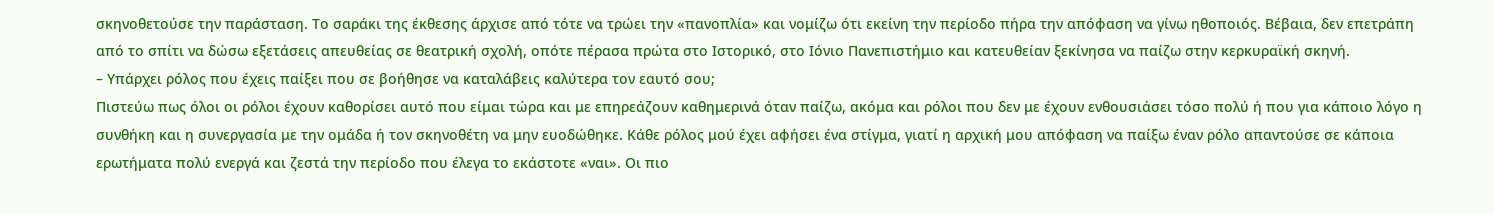σκηνοθετούσε την παράσταση. Το σαράκι της έκθεσης άρχισε από τότε να τρώει την «πανοπλία» και νομίζω ότι εκείνη την περίοδο πήρα την απόφαση να γίνω ηθοποιός. Βέβαια, δεν επετράπη από το σπίτι να δώσω εξετάσεις απευθείας σε θεατρική σχολή, οπότε πέρασα πρώτα στο Ιστορικό, στο Ιόνιο Πανεπιστήμιο και κατευθείαν ξεκίνησα να παίζω στην κερκυραϊκή σκηνή.
– Υπάρχει ρόλος που έχεις παίξει που σε βοήθησε να καταλάβεις καλύτερα τον εαυτό σου;
Πιστεύω πως όλοι οι ρόλοι έχουν καθορίσει αυτό που είμαι τώρα και με επηρεάζουν καθημερινά όταν παίζω, ακόμα και ρόλοι που δεν με έχουν ενθουσιάσει τόσο πολύ ή που για κάποιο λόγο η συνθήκη και η συνεργασία με την ομάδα ή τον σκηνοθέτη να μην ευοδώθηκε. Κάθε ρόλος μού έχει αφήσει ένα στίγμα, γιατί η αρχική μου απόφαση να παίξω έναν ρόλο απαντούσε σε κάποια ερωτήματα πολύ ενεργά και ζεστά την περίοδο που έλεγα το εκάστοτε «ναι». Οι πιο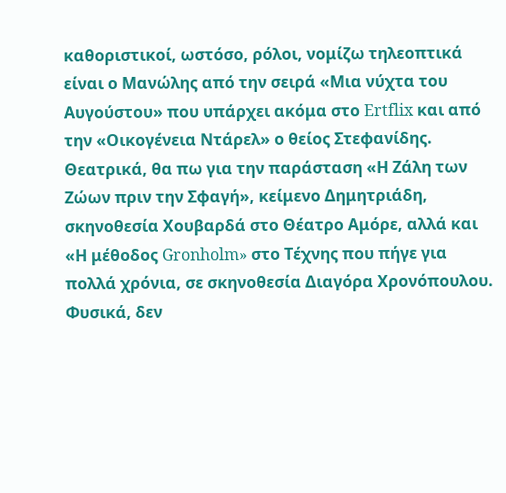καθοριστικοί, ωστόσο, ρόλοι, νομίζω τηλεοπτικά είναι ο Μανώλης από την σειρά «Μια νύχτα του Αυγούστου» που υπάρχει ακόμα στο Ertflix και από την «Οικογένεια Ντάρελ» ο θείος Στεφανίδης. Θεατρικά, θα πω για την παράσταση «Η Ζάλη των Ζώων πριν την Σφαγή», κείμενο Δημητριάδη, σκηνοθεσία Χουβαρδά στο Θέατρο Αμόρε, αλλά και «Η μέθοδος Gronholm» στο Τέχνης που πήγε για πολλά χρόνια, σε σκηνοθεσία Διαγόρα Χρονόπουλου. Φυσικά, δεν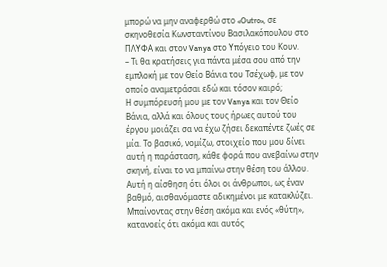μπορώ να μην αναφερθώ στο «Outro», σε σκηνοθεσία Κωνσταντίνου Βασιλακόπουλου στο ΠΛΥΦΑ και στον Vanya στο Υπόγειο του Κουν.
– Τι θα κρατήσεις για πάντα μέσα σου από την εμπλοκή με τον Θείο Βάνια του Τσέχωφ, με τον οποίο αναμετράσαι εδώ και τόσον καιρό;
Η συμπόρευσή μου με τον Vanya και τον Θείο Βάνια, αλλά και όλους τους ήρωες αυτού του έργου μοιάζει σα να έχω ζήσει δεκαπέντε ζωές σε μία. Το βασικό, νομίζω, στοιχείο που μου δίνει αυτή η παράσταση, κάθε φορά που ανεβαίνω στην σκηνή, είναι το να μπαίνω στην θέση του άλλου. Αυτή η αίσθηση ότι όλοι οι άνθρωποι, ως έναν βαθμό, αισθανόμαστε αδικημένοι με κατακλύζει. Μπαίνοντας στην θέση ακόμα και ενός «θύτη», κατανοείς ότι ακόμα και αυτός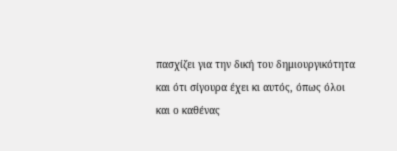πασχίζει για την δική του δημιουργικότητα και ότι σίγουρα έχει κι αυτός, όπως όλοι και ο καθένας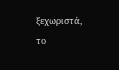ξεχωριστά, το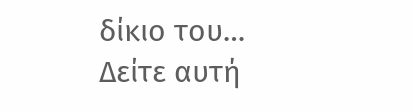δίκιο του…
Δείτε αυτή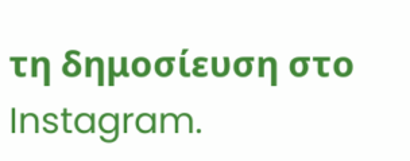τη δημοσίευση στο Instagram.